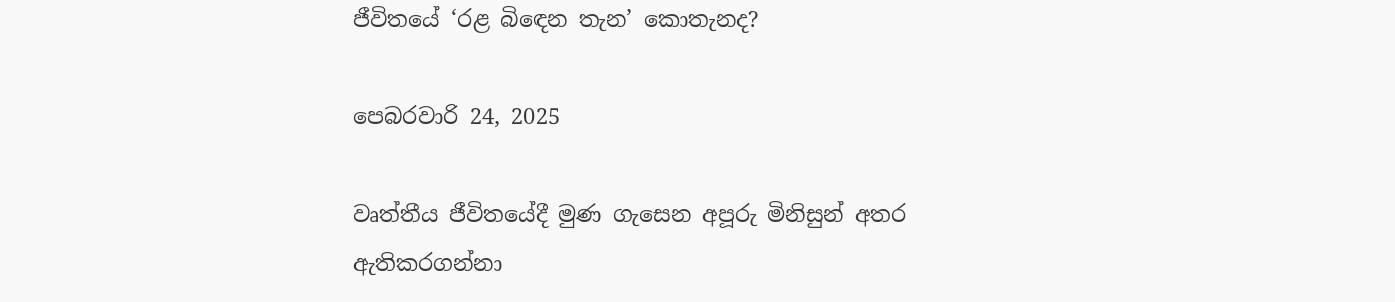ජීවිතයේ ‘රළ බිඳෙන තැන’ කොතැනද?

පෙබරවාරි 24, 2025

වෘත්තීය ජීවිතයේදී මුණ ගැසෙන අපූරු මිනිසුන් අතර ඇතිකරගන්නා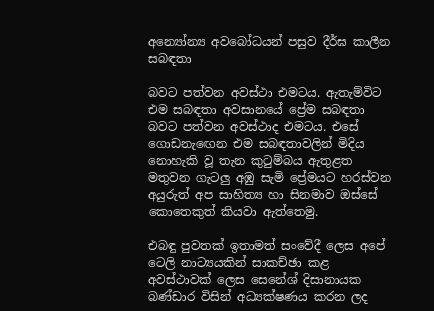අන්‍යෝන්‍ය අවබෝධයන් පසුව දීර්ඝ කාලීන සබඳතා

බවට පත්වන අවස්ථා එමටය. ඇතැම්විට එම සබඳතා අවසානයේ ප්‍රේම සබඳතා බවට පත්වන අවස්ථාද එමටය. එසේ ගොඩනැඟෙන එම සබඳතාවලින් මිදිය නොහැකි වූ තැන කුටුම්බය ඇතුළත මතුවන ගැටලු අඹු සැමි ප්‍රේමයට හරස්වන අයුරුත් අප සාහිත්‍ය හා සිනමාව ඔස්සේ කොතෙකුත් කියවා ඇත්තෙමු.

එබඳු පුවතක් ඉතාමත් සංවේදී ලෙස අපේ ටෙලි නාට්‍යයකින් සාකච්ඡා කළ අවස්ථාවක් ලෙස සෙනේශ් දිසානායක බණ්ඩාර විසින් අධ්‍යක්ෂණය කරන ලද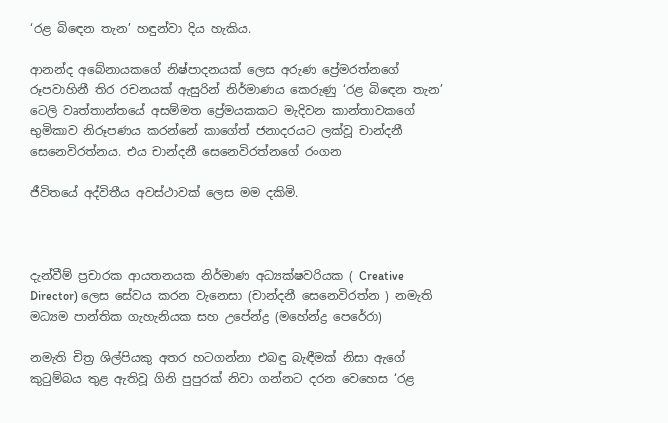‘රළ බිඳෙන තැන’ හඳුන්වා දිය හැකිය.

ආනන්ද අබේනායකගේ නිෂ්පාදනයක් ලෙස අරුණ ප්‍රේමරත්නගේ රූපවාහිනී තිර රචනයක් ඇසුරින් නිර්මාණය කෙරුණු ‘රළ බිඳෙන තැන’ ටෙලි වෘත්තාන්තයේ අසම්මත ප්‍රේමයකකට මැදිවන කාන්තාවකගේ භුමිකාව නිරූපණය කරන්නේ කාගේත් ජනාදරයට ලක්වූ චාන්දනී සෙනෙවිරත්නය. එය චාන්දනී සෙනෙවිරත්නගේ රංගන

ජීවිතයේ අද්විතීය අවස්ථාවක් ලෙස මම දකිමි.



දැන්වීම් ප්‍රචාරක ආයතනයක නිර්මාණ අධ්‍යක්ෂවරියක ( Creative Director) ලෙස සේවය කරන වැනෙසා (චාන්දනී සෙනෙවිරත්න ) නමැති මධ්‍යම පාන්තික ගැහැනියක සහ උපේන්ද්‍ර (මහේන්ද්‍ර පෙරේරා)

නමැති චිත්‍ර ශිල්පියකු අතර හටගන්නා එබඳු බැඳීමක් නිසා ඇගේ කුටුම්බය තුළ ඇතිවූ ගිනි පුපුරක් නිවා ගන්නට දරන වෙහෙස ‘රළ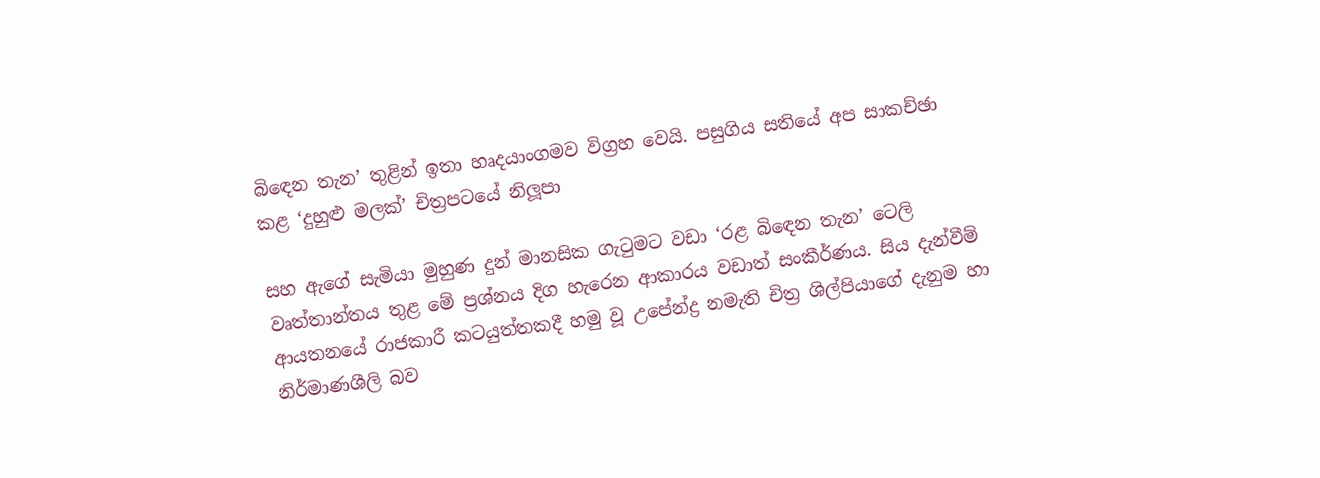බිඳෙන තැන’ තුළින් ඉතා හෘදයාංගමව විග්‍රහ වෙයි. පසුගිය සතියේ අප සාකච්ඡා කළ ‘දුහුළු මලක්’ චිත්‍රපටයේ නිලූපා

සහ ඇගේ සැමියා මුහුණ දුන් මානසික ගැටුමට වඩා ‘රළ බිඳෙන තැන’ ටෙලි වෘත්තාන්තය තුළ මේ ප්‍රශ්නය දිග හැරෙන ආකාරය වඩාත් සංකීර්ණය. සිය දැන්වීම් ආයතනයේ රාජකාරී කටයුත්තකදී හමු වූ උපේන්ද්‍ර නමැති චිත්‍ර ශිල්පියාගේ දැනුම හා නිර්මාණශීලි බව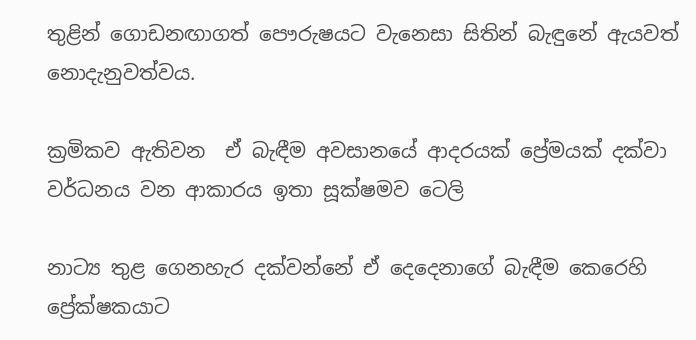තුළින් ගොඩනඟාගත් පෞරුෂයට වැනෙසා සිතින් බැඳුනේ ඇයවත් නොදැනුවත්වය.

ක්‍රමිකව ඇතිවන  ඒ බැඳීම අවසානයේ ආදරයක් ප්‍රේමයක් දක්වා වර්ධනය වන ආකාරය ඉතා සූක්ෂමව ටෙලි

නාට්‍ය තුළ ගෙනහැර දක්වන්නේ ඒ දෙදෙනාගේ බැඳීම කෙරෙහි ප්‍රේක්ෂකයාට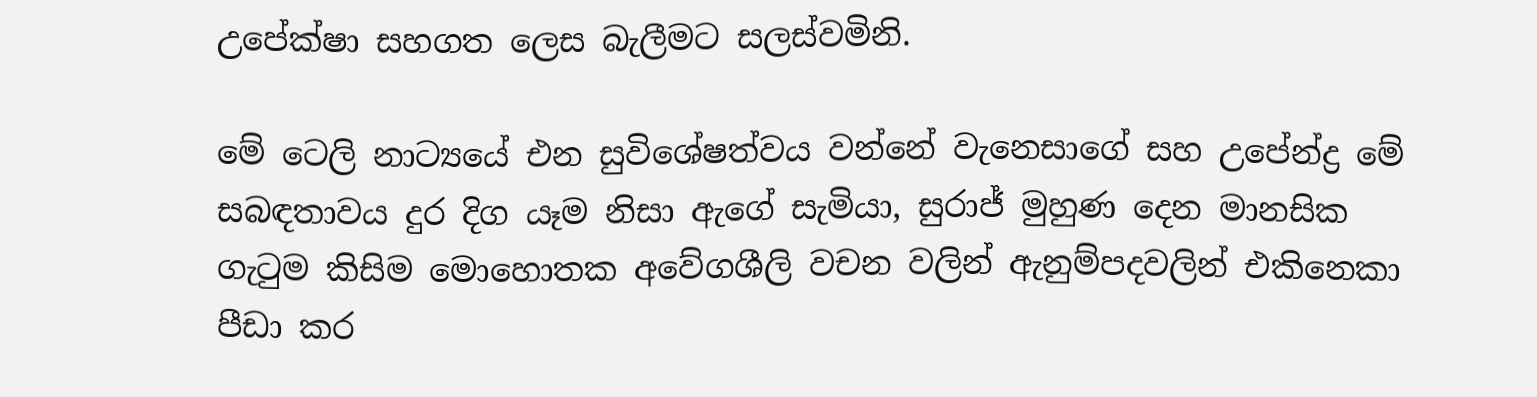උපේක්ෂා සහගත ලෙස බැලීමට සලස්වමිනි.

මේ ටෙලි නාට්‍යයේ එන සුවිශේෂත්වය වන්නේ වැනෙසාගේ සහ උපේන්ද්‍ර මේ සබඳතාවය දුර දිග යෑම නිසා ඇගේ සැමියා, සුරාජ් මුහුණ දෙන මානසික ගැටුම කිසිම මොහොතක අවේගශීලි වචන වලින් ඇනුම්පදවලින් එකිනෙකා පීඩා කර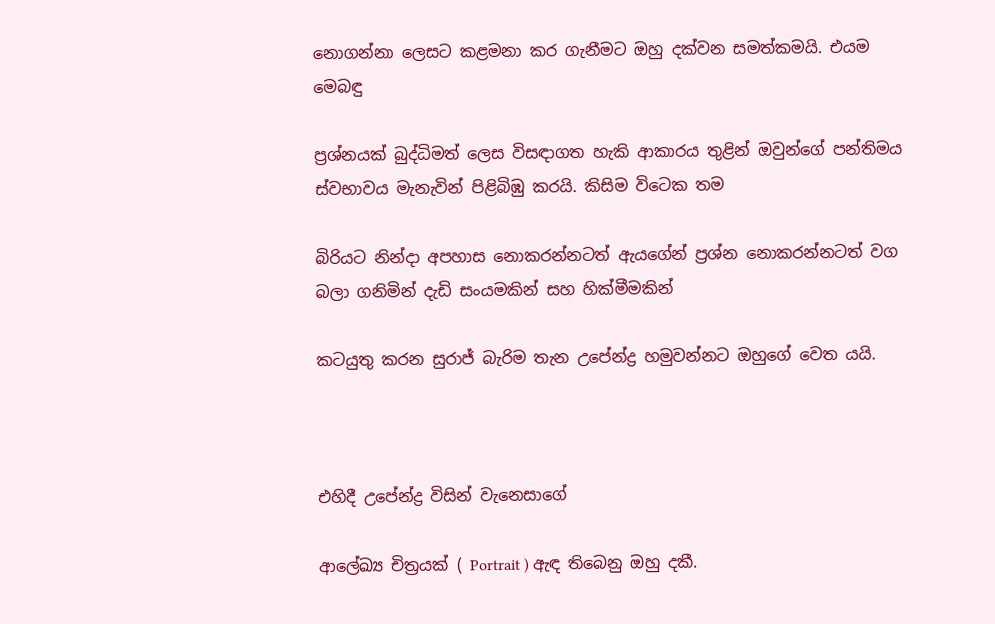නොගන්නා ලෙසට කළමනා කර ගැනීමට ඔහු දක්වන සමත්කමයි. එයම මෙබඳු

ප්‍රශ්නයක් බුද්ධිමත් ලෙස විසඳාගත හැකි ආකාරය තුළින් ඔවුන්ගේ පන්තිමය ස්වභාවය මැනැවින් පිළිබිඹු කරයි. කිසිම විටෙක තම

බිරියට නින්දා අපහාස නොකරන්නටත් ඇයගේන් ප්‍රශ්න නොකරන්නටත් වග බලා ගනිමින් දැඩි සංයමකින් සහ හික්මීමකින්

කටයුතු කරන සුරාජ් බැරිම තැන උපේන්ද්‍ර හමුවන්නට ඔහුගේ වෙත යයි.



එහිදී උපේන්ද්‍ර විසින් වැනෙසාගේ

ආලේඛ්‍ය චිත්‍රයක් ( Portrait ) ඇඳ තිබෙනු ඔහු දකී.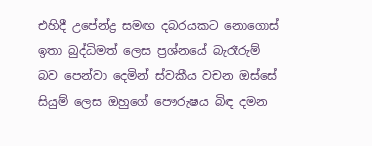එහිදී උපේන්ද්‍ර සමඟ දබරයකට නොගොස් ඉතා බුද්ධිමත් ලෙස ප්‍රශ්නයේ බැරෑරුම් බව පෙන්වා දෙමින් ස්වකීය වචන ඔස්සේ සියුම් ලෙස ඔහුගේ පෞරුෂය බිඳ දමන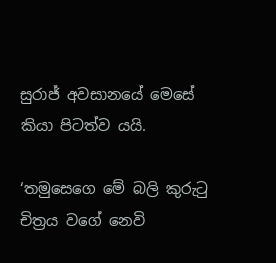සුරාජ් අවසානයේ මෙසේ කියා පිටත්ව යයි.

‘තමුසෙගෙ මේ බලි කුරුටු චිත්‍රය වගේ නෙවි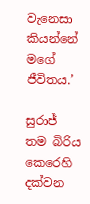වැනෙසා කියන්නේ මගේ ජීවිතය.’

සුරාජ් තම බිරිය කෙරෙහි දක්වන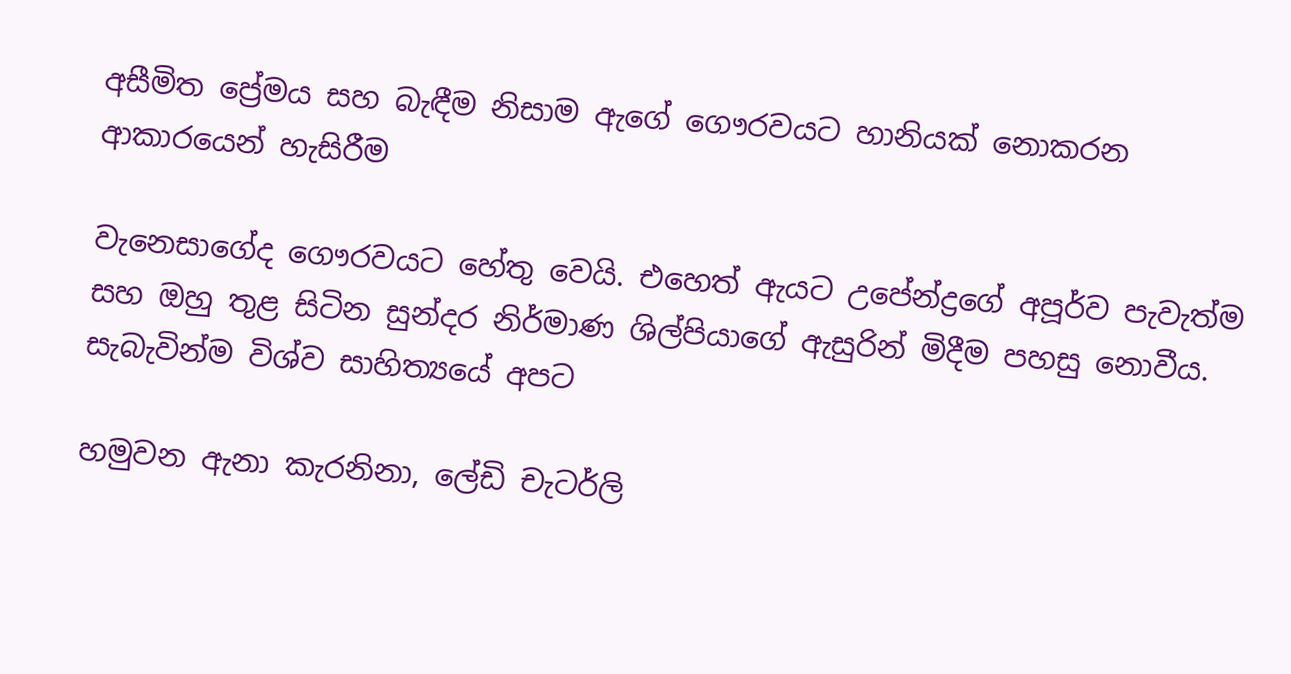අසීමිත ප්‍රේමය සහ බැඳීම නිසාම ඇගේ ගෞරවයට හානියක් නොකරන ආකාරයෙන් හැසිරීම

වැනෙසාගේද ගෞරවයට හේතු වෙයි. එහෙත් ඇයට උපේන්ද්‍රගේ අපූර්ව පැවැත්ම සහ ඔහු තුළ සිටින සුන්දර නිර්මාණ ශිල්පියාගේ ඇසුරින් මිදීම පහසු නොවීය. සැබැවින්ම විශ්ව සාහිත්‍යයේ අපට

හමුවන ඇනා කැරනිනා, ලේඩි චැටර්ලි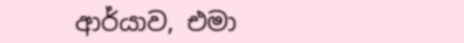ආර්යාව, එමා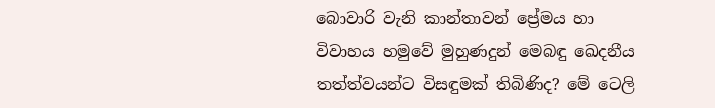බොවාරි වැනි කාන්තාවන් ප්‍රේමය හා විවාහය හමුවේ මුහුණදුන් මෙබඳු ඛෙදනීය තත්ත්වයන්ට විසඳුමක් තිබිණිද? මේ ටෙලි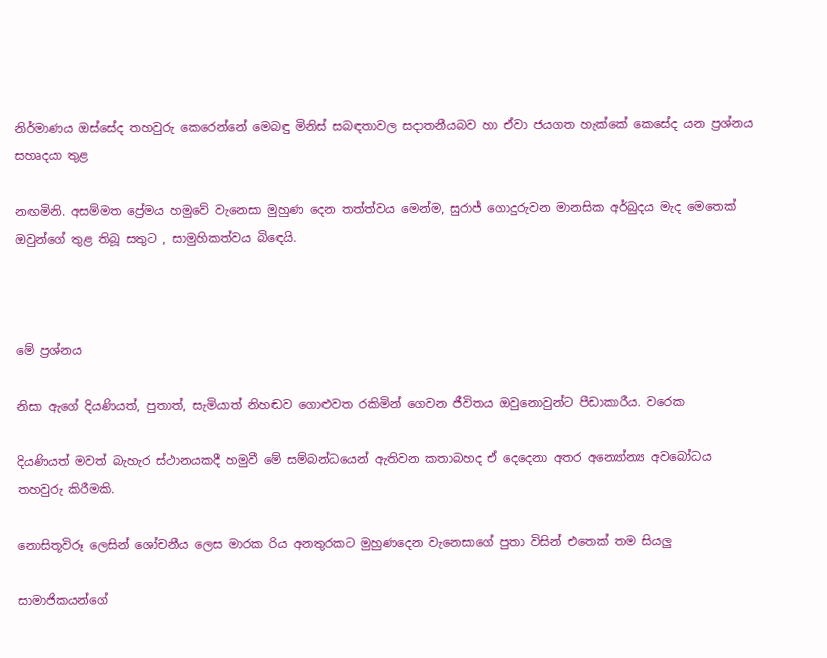නිර්මාණය ඔස්සේද තහවුරු කෙරෙන්නේ මෙබඳු මිනිස් සබඳතාවල සදාතනීයබව හා ඒවා ජයගත හැක්කේ කෙසේද යන ප්‍රශ්නය සහෘදයා තුළ

නඟමිනි. අසම්මත ප්‍රේමය හමුවේ වැනෙසා මුහුණ දෙන තත්ත්වය මෙන්ම, සුරාජ් ගොදුරුවන මානසික අර්බුදය මැද මෙතෙක් ඔවුන්ගේ තුළ තිබූ සතුට , සාමුහිකත්වය බිඳෙයි.



මේ ප්‍රශ්නය

නිසා ඇගේ දියණියත්, පුතාත්, සැමියාත් නිහඬව ගොළුවත රකිමින් ගෙවන ජීවිතය ඔවුනොවුන්ට පීඩාකාරීය. වරෙක

දියණියත් මවත් බැහැර ස්ථානයකදී හමුවී මේ සම්බන්ධයෙන් ඇතිවන කතාබහද ඒ දෙදෙනා අතර අන්‍යෝන්‍ය අවබෝධය තහවුරු කිරීමකි.

නොසිතූවිරූ ලෙසින් ශෝචනීය ලෙස මාරක රිය අනතුරකට මුහුණදෙන වැනෙසාගේ පුතා විසින් එතෙක් තම සියලු

සාමාජිකයන්ගේ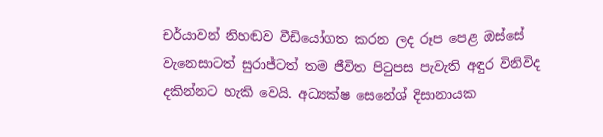චර්යාවන් නිහඬව වීඩියෝගත කරන ලද රූප පෙළ ඔස්සේ වැනෙසාටත් සුරාජ්ටත් තම ජීවිත පිටුපස පැවැති අඳුර විනිවිද දකින්නට හැකි වෙයි. අධ්‍යක්ෂ සෙනේශ් දිසානායක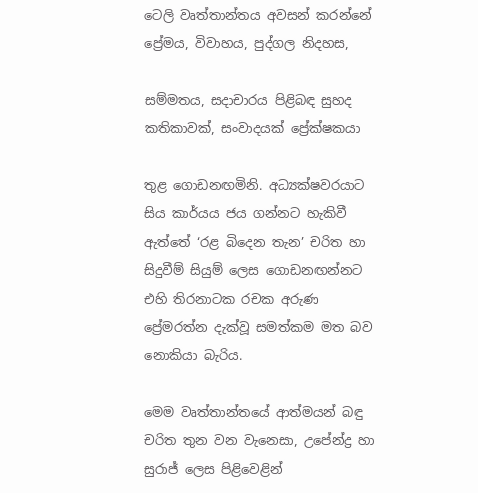ටෙලි වෘත්තාන්තය අවසන් කරන්නේ ප්‍රේමය, විවාහය, පුද්ගල නිදහස,

සම්මතය, සදාචාරය පිළිබඳ සුහද කතිකාවක්, සංවාදයක් ප්‍රේක්ෂකයා

තුළ ගොඩනඟමිනි. අධ්‍යක්ෂවරයාට සිය කාර්යය ජය ගන්නට හැකිවී ඇත්තේ ‘රළ බිදෙන තැන’ චරිත හා සිදුවීම් සියුම් ලෙස ගොඩනඟන්නට එහි තිරනාටක රචක අරුණ ප්‍රේමරත්න දැක්වූ සමත්කම මත බව නොකියා බැරිය.

මෙම වෘත්තාන්තයේ ආත්මයන් බඳු චරිත තුන වන වැනෙසා, උපේන්ද්‍ර හා සුරාජ් ලෙස පිළිවෙළින්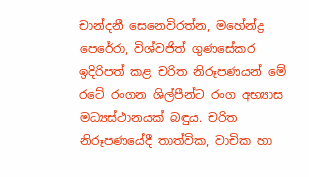චාන්දනී සෙනෙවිරත්න, මහේන්ද්‍ර පෙරේරා, විශ්වජිත් ගුණසේකර ඉදිරිපත් කළ චරිත නිරූපණයන් මේ රටේ රංගන ශිල්පීන්ට රංග අභ්‍යාස මධ්‍යස්ථානයක් බඳුය. චරිත නිරූපණයේදී තාත්වික, වාචික හා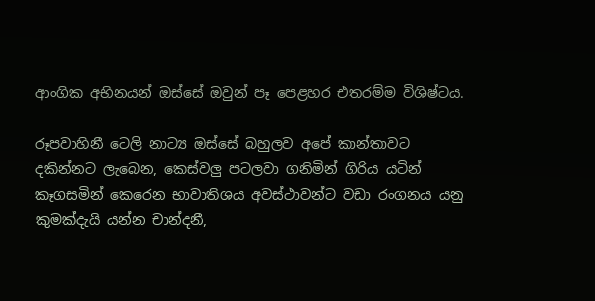ආංගික අභිනයන් ඔස්සේ ඔවුන් පෑ පෙළහර එතරම්ම විශිෂ්ටය.

රූපවාහිනී ටෙලි නාට්‍ය ඔස්සේ බහුලව අපේ කාන්තාවට දකින්නට ලැබෙන, කෙස්වලු පටලවා ගනිමින් ගිරිය යටින් කෑගසමින් කෙරෙන භාවාතිශය අවස්ථාවන්ට වඩා රංගනය යනු කුමක්දැයි යන්න චාන්දනී,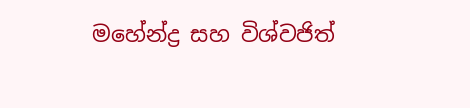මහේන්ද්‍ර සහ විශ්වජිත්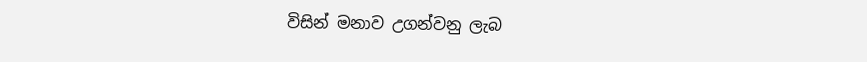විසින් මනාව උගන්වනු ලැබ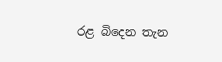රළ බිදෙන තැන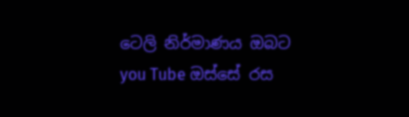ටෙලි නිර්මාණය ඔබට you Tube ඔස්සේ රස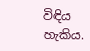විඳිය හැකිය.